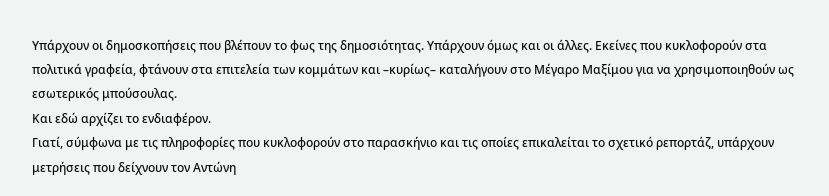Υπάρχουν οι δημοσκοπήσεις που βλέπουν το φως της δημοσιότητας. Υπάρχουν όμως και οι άλλες. Εκείνες που κυκλοφορούν στα πολιτικά γραφεία, φτάνουν στα επιτελεία των κομμάτων και –κυρίως– καταλήγουν στο Μέγαρο Μαξίμου για να χρησιμοποιηθούν ως εσωτερικός μπούσουλας.
Και εδώ αρχίζει το ενδιαφέρον.
Γιατί, σύμφωνα με τις πληροφορίες που κυκλοφορούν στο παρασκήνιο και τις οποίες επικαλείται το σχετικό ρεπορτάζ, υπάρχουν μετρήσεις που δείχνουν τον Αντώνη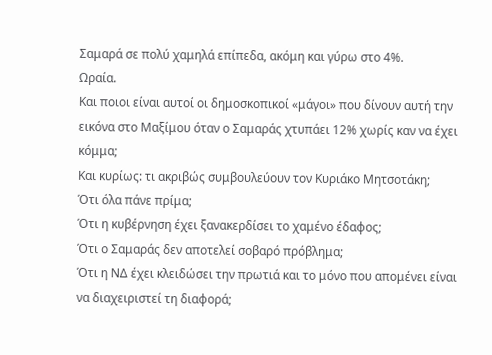Σαμαρά σε πολύ χαμηλά επίπεδα, ακόμη και γύρω στο 4%.
Ωραία.
Και ποιοι είναι αυτοί οι δημοσκοπικοί «μάγοι» που δίνουν αυτή την εικόνα στο Μαξίμου όταν ο Σαμαράς χτυπάει 12% χωρίς καν να έχει κόμμα;
Και κυρίως: τι ακριβώς συμβουλεύουν τον Κυριάκο Μητσοτάκη;
Ότι όλα πάνε πρίμα;
Ότι η κυβέρνηση έχει ξανακερδίσει το χαμένο έδαφος;
Ότι ο Σαμαράς δεν αποτελεί σοβαρό πρόβλημα;
Ότι η ΝΔ έχει κλειδώσει την πρωτιά και το μόνο που απομένει είναι να διαχειριστεί τη διαφορά;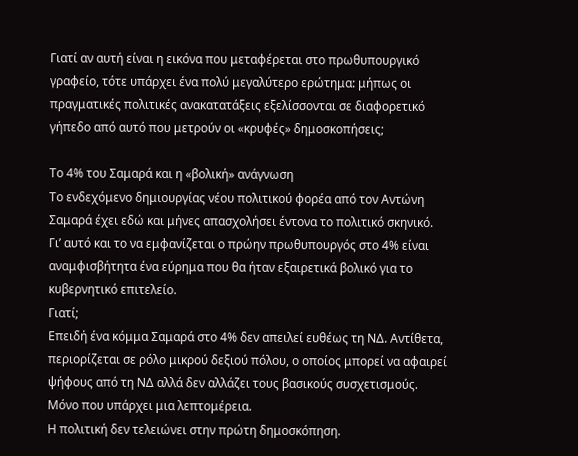Γιατί αν αυτή είναι η εικόνα που μεταφέρεται στο πρωθυπουργικό γραφείο, τότε υπάρχει ένα πολύ μεγαλύτερο ερώτημα: μήπως οι πραγματικές πολιτικές ανακατατάξεις εξελίσσονται σε διαφορετικό γήπεδο από αυτό που μετρούν οι «κρυφές» δημοσκοπήσεις;

Το 4% του Σαμαρά και η «βολική» ανάγνωση
Το ενδεχόμενο δημιουργίας νέου πολιτικού φορέα από τον Αντώνη Σαμαρά έχει εδώ και μήνες απασχολήσει έντονα το πολιτικό σκηνικό.
Γι’ αυτό και το να εμφανίζεται ο πρώην πρωθυπουργός στο 4% είναι αναμφισβήτητα ένα εύρημα που θα ήταν εξαιρετικά βολικό για το κυβερνητικό επιτελείο.
Γιατί;
Επειδή ένα κόμμα Σαμαρά στο 4% δεν απειλεί ευθέως τη ΝΔ. Αντίθετα, περιορίζεται σε ρόλο μικρού δεξιού πόλου, ο οποίος μπορεί να αφαιρεί ψήφους από τη ΝΔ αλλά δεν αλλάζει τους βασικούς συσχετισμούς.
Μόνο που υπάρχει μια λεπτομέρεια.
Η πολιτική δεν τελειώνει στην πρώτη δημοσκόπηση.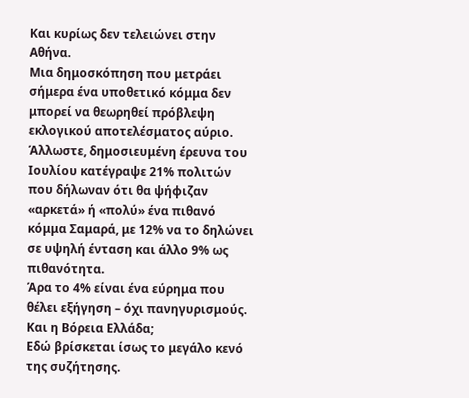Και κυρίως δεν τελειώνει στην Αθήνα.
Μια δημοσκόπηση που μετράει σήμερα ένα υποθετικό κόμμα δεν μπορεί να θεωρηθεί πρόβλεψη εκλογικού αποτελέσματος αύριο. Άλλωστε, δημοσιευμένη έρευνα του Ιουλίου κατέγραψε 21% πολιτών που δήλωναν ότι θα ψήφιζαν «αρκετά» ή «πολύ» ένα πιθανό κόμμα Σαμαρά, με 12% να το δηλώνει σε υψηλή ένταση και άλλο 9% ως πιθανότητα.
Άρα το 4% είναι ένα εύρημα που θέλει εξήγηση – όχι πανηγυρισμούς.
Και η Βόρεια Ελλάδα;
Εδώ βρίσκεται ίσως το μεγάλο κενό της συζήτησης.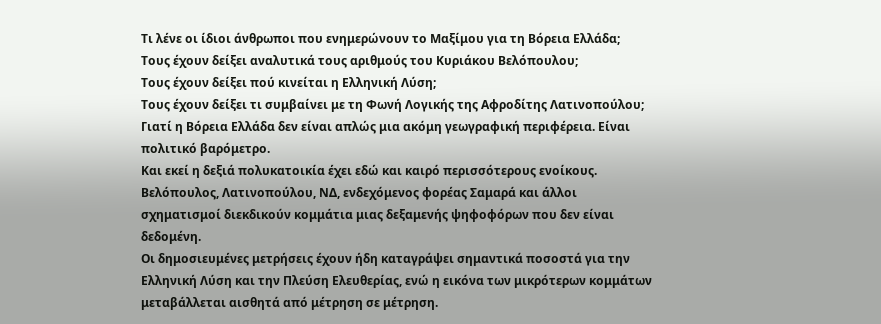Τι λένε οι ίδιοι άνθρωποι που ενημερώνουν το Μαξίμου για τη Βόρεια Ελλάδα;
Τους έχουν δείξει αναλυτικά τους αριθμούς του Κυριάκου Βελόπουλου;
Τους έχουν δείξει πού κινείται η Ελληνική Λύση;
Τους έχουν δείξει τι συμβαίνει με τη Φωνή Λογικής της Αφροδίτης Λατινοπούλου;
Γιατί η Βόρεια Ελλάδα δεν είναι απλώς μια ακόμη γεωγραφική περιφέρεια. Είναι πολιτικό βαρόμετρο.
Και εκεί η δεξιά πολυκατοικία έχει εδώ και καιρό περισσότερους ενοίκους.
Βελόπουλος, Λατινοπούλου, ΝΔ, ενδεχόμενος φορέας Σαμαρά και άλλοι σχηματισμοί διεκδικούν κομμάτια μιας δεξαμενής ψηφοφόρων που δεν είναι δεδομένη.
Οι δημοσιευμένες μετρήσεις έχουν ήδη καταγράψει σημαντικά ποσοστά για την Ελληνική Λύση και την Πλεύση Ελευθερίας, ενώ η εικόνα των μικρότερων κομμάτων μεταβάλλεται αισθητά από μέτρηση σε μέτρηση.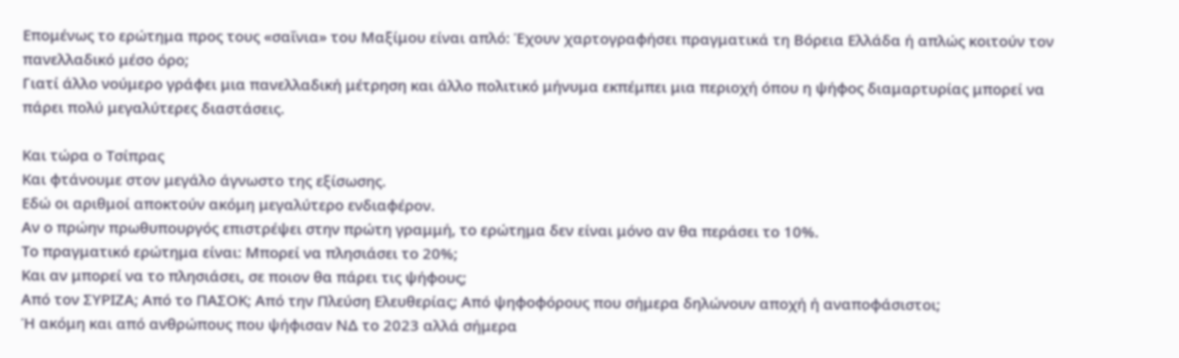Επομένως το ερώτημα προς τους «σαΐνια» του Μαξίμου είναι απλό: Έχουν χαρτογραφήσει πραγματικά τη Βόρεια Ελλάδα ή απλώς κοιτούν τον πανελλαδικό μέσο όρο;
Γιατί άλλο νούμερο γράφει μια πανελλαδική μέτρηση και άλλο πολιτικό μήνυμα εκπέμπει μια περιοχή όπου η ψήφος διαμαρτυρίας μπορεί να πάρει πολύ μεγαλύτερες διαστάσεις.

Και τώρα ο Τσίπρας
Και φτάνουμε στον μεγάλο άγνωστο της εξίσωσης.
Εδώ οι αριθμοί αποκτούν ακόμη μεγαλύτερο ενδιαφέρον.
Αν ο πρώην πρωθυπουργός επιστρέψει στην πρώτη γραμμή, το ερώτημα δεν είναι μόνο αν θα περάσει το 10%.
Το πραγματικό ερώτημα είναι: Μπορεί να πλησιάσει το 20%;
Και αν μπορεί να το πλησιάσει, σε ποιον θα πάρει τις ψήφους;
Από τον ΣΥΡΙΖΑ; Από το ΠΑΣΟΚ; Από την Πλεύση Ελευθερίας; Από ψηφοφόρους που σήμερα δηλώνουν αποχή ή αναποφάσιστοι;
Ή ακόμη και από ανθρώπους που ψήφισαν ΝΔ το 2023 αλλά σήμερα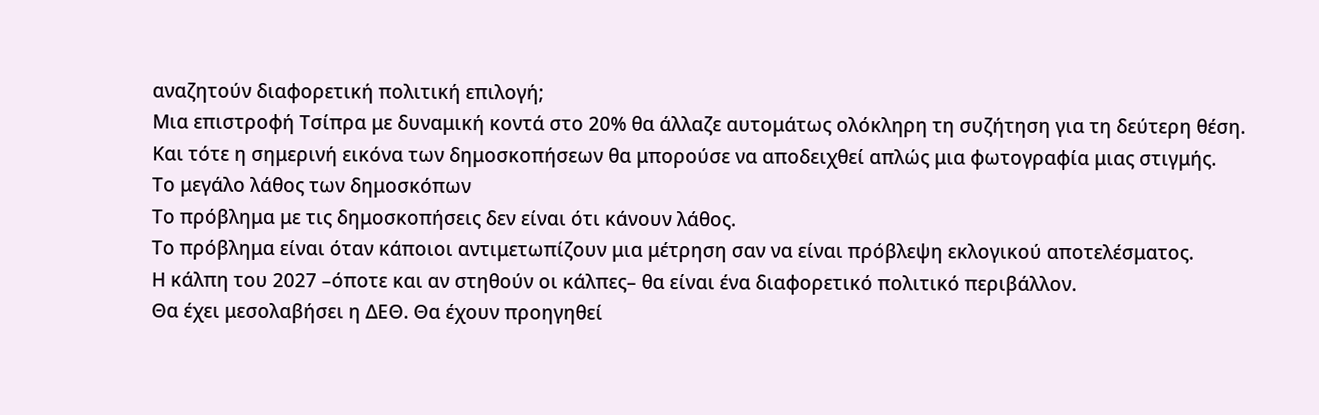αναζητούν διαφορετική πολιτική επιλογή;
Μια επιστροφή Τσίπρα με δυναμική κοντά στο 20% θα άλλαζε αυτομάτως ολόκληρη τη συζήτηση για τη δεύτερη θέση.
Και τότε η σημερινή εικόνα των δημοσκοπήσεων θα μπορούσε να αποδειχθεί απλώς μια φωτογραφία μιας στιγμής.
Το μεγάλο λάθος των δημοσκόπων
Το πρόβλημα με τις δημοσκοπήσεις δεν είναι ότι κάνουν λάθος.
Το πρόβλημα είναι όταν κάποιοι αντιμετωπίζουν μια μέτρηση σαν να είναι πρόβλεψη εκλογικού αποτελέσματος.
Η κάλπη του 2027 –όποτε και αν στηθούν οι κάλπες– θα είναι ένα διαφορετικό πολιτικό περιβάλλον.
Θα έχει μεσολαβήσει η ΔΕΘ. Θα έχουν προηγηθεί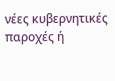νέες κυβερνητικές παροχές ή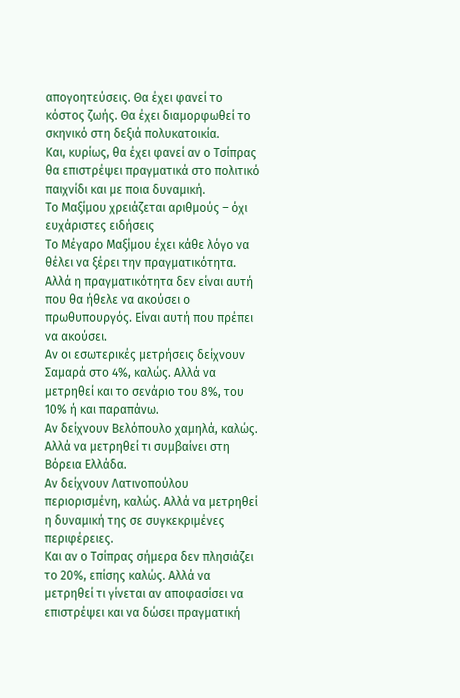απογοητεύσεις. Θα έχει φανεί το κόστος ζωής. Θα έχει διαμορφωθεί το σκηνικό στη δεξιά πολυκατοικία.
Και, κυρίως, θα έχει φανεί αν ο Τσίπρας θα επιστρέψει πραγματικά στο πολιτικό παιχνίδι και με ποια δυναμική.
Το Μαξίμου χρειάζεται αριθμούς – όχι ευχάριστες ειδήσεις
Το Μέγαρο Μαξίμου έχει κάθε λόγο να θέλει να ξέρει την πραγματικότητα.
Αλλά η πραγματικότητα δεν είναι αυτή που θα ήθελε να ακούσει ο πρωθυπουργός. Είναι αυτή που πρέπει να ακούσει.
Αν οι εσωτερικές μετρήσεις δείχνουν Σαμαρά στο 4%, καλώς. Αλλά να μετρηθεί και το σενάριο του 8%, του 10% ή και παραπάνω.
Αν δείχνουν Βελόπουλο χαμηλά, καλώς. Αλλά να μετρηθεί τι συμβαίνει στη Βόρεια Ελλάδα.
Αν δείχνουν Λατινοπούλου περιορισμένη, καλώς. Αλλά να μετρηθεί η δυναμική της σε συγκεκριμένες περιφέρειες.
Και αν ο Τσίπρας σήμερα δεν πλησιάζει το 20%, επίσης καλώς. Αλλά να μετρηθεί τι γίνεται αν αποφασίσει να επιστρέψει και να δώσει πραγματική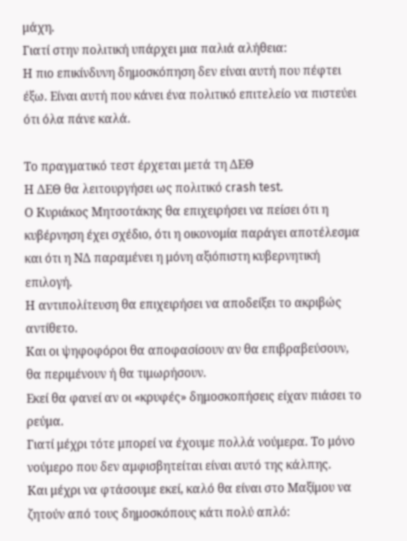μάχη.
Γιατί στην πολιτική υπάρχει μια παλιά αλήθεια:
Η πιο επικίνδυνη δημοσκόπηση δεν είναι αυτή που πέφτει έξω. Είναι αυτή που κάνει ένα πολιτικό επιτελείο να πιστεύει ότι όλα πάνε καλά.

Το πραγματικό τεστ έρχεται μετά τη ΔΕΘ
Η ΔΕΘ θα λειτουργήσει ως πολιτικό crash test.
Ο Κυριάκος Μητσοτάκης θα επιχειρήσει να πείσει ότι η κυβέρνηση έχει σχέδιο, ότι η οικονομία παράγει αποτέλεσμα και ότι η ΝΔ παραμένει η μόνη αξιόπιστη κυβερνητική επιλογή.
Η αντιπολίτευση θα επιχειρήσει να αποδείξει το ακριβώς αντίθετο.
Και οι ψηφοφόροι θα αποφασίσουν αν θα επιβραβεύσουν, θα περιμένουν ή θα τιμωρήσουν.
Εκεί θα φανεί αν οι «κρυφές» δημοσκοπήσεις είχαν πιάσει το ρεύμα.
Γιατί μέχρι τότε μπορεί να έχουμε πολλά νούμερα. Το μόνο νούμερο που δεν αμφισβητείται είναι αυτό της κάλπης.
Και μέχρι να φτάσουμε εκεί, καλό θα είναι στο Μαξίμου να ζητούν από τους δημοσκόπους κάτι πολύ απλό: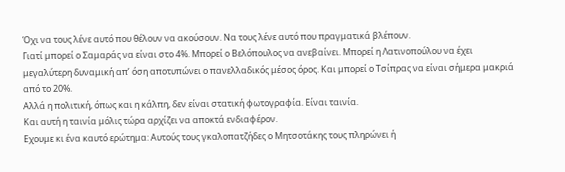Όχι να τους λένε αυτό που θέλουν να ακούσουν. Να τους λένε αυτό που πραγματικά βλέπουν.
Γιατί μπορεί ο Σαμαράς να είναι στο 4%. Μπορεί ο Βελόπουλος να ανεβαίνει. Μπορεί η Λατινοπούλου να έχει μεγαλύτερη δυναμική απ’ όση αποτυπώνει ο πανελλαδικός μέσος όρος. Και μπορεί ο Τσίπρας να είναι σήμερα μακριά από το 20%.
Αλλά η πολιτική, όπως και η κάλπη, δεν είναι στατική φωτογραφία. Είναι ταινία.
Και αυτή η ταινία μόλις τώρα αρχίζει να αποκτά ενδιαφέρον.
Εχουμε κι ένα καυτό ερώτημα: Αυτούς τους γκαλοπατζήδες ο Μητσοτάκης τους πληρώνει ή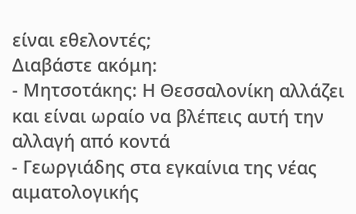είναι εθελοντές;
Διαβάστε ακόμη:
- Μητσοτάκης: Η Θεσσαλονίκη αλλάζει και είναι ωραίο να βλέπεις αυτή την αλλαγή από κοντά
- Γεωργιάδης στα εγκαίνια της νέας αιματολογικής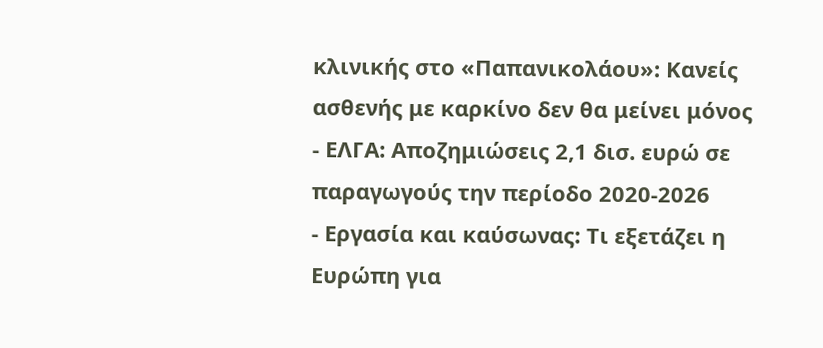κλινικής στο «Παπανικολάου»: Κανείς ασθενής με καρκίνο δεν θα μείνει μόνος
- ΕΛΓΑ: Αποζημιώσεις 2,1 δισ. ευρώ σε παραγωγούς την περίοδο 2020-2026
- Εργασία και καύσωνας: Τι εξετάζει η Ευρώπη για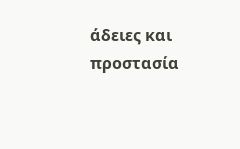άδειες και προστασία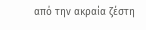από την ακραία ζέστη